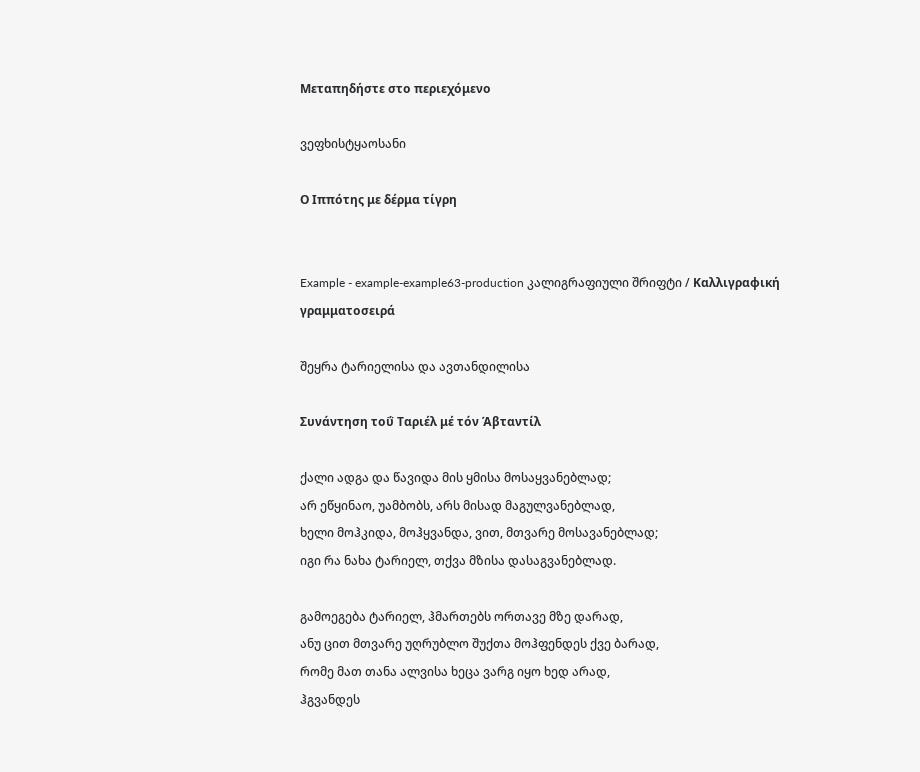Μεταπηδήστε στο περιεχόμενο

ვეფხისტყაოსანი

Ο Ιππότης με δέρμα τίγρη


Example - example-example63-production კალიგრაფიული შრიფტი / Καλλιγραφική γραμματοσειρά

შეყრა ტარიელისა და ავთანდილისა

Συνάντηση τοΰ Ταριέλ μέ τόν Άβταντίλ

ქალი ადგა და წავიდა მის ყმისა მოსაყვანებლად;
არ ეწყინაო, უამბობს, არს მისად მაგულვანებლად,
ხელი მოჰკიდა, მოჰყვანდა, ვით, მთვარე მოსავანებლად;
იგი რა ნახა ტარიელ, თქვა მზისა დასაგვანებლად.

გამოეგება ტარიელ, ჰმართებს ორთავე მზე დარად,
ანუ ცით მთვარე უღრუბლო შუქთა მოჰფენდეს ქვე ბარად,
რომე მათ თანა ალვისა ხეცა ვარგ იყო ხედ არად,
ჰგვანდეს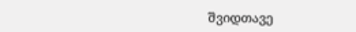შვიდთავე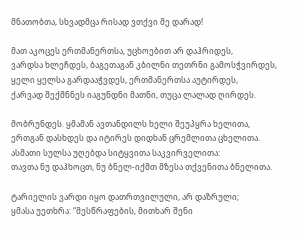მნათობთა, სხვადმცა რისად ვთქვი მე დარად!

მათ აკოცეს ერთმანერთსა, უცხოებით არ დაჰრიდეს,
ვარდსა ხლეჩდეს, ბაგეთაგან კბილნი თეთრნი გამოსჭვირდეს,
ყელი ყელსა გარდააჭვდეს, ერთმანერთსა აუტირდეს,
ქარვად შექმნნეს იაგუნდნი მათნი, თუცა ლალად ღირდეს.

მობრუნდეს. ყმამან ავთანდილს ხელი შეუპყრა ხელითა,
ერთგან დასხდეს და იტირეს დიდხან ცრემლითა ცხელითა.
ასმათი სულსა უღებდა სიტყვითა საკვირველითა:
თავთა ნუ დაჰხოცთ, ნუ ბნელ-იქმთ მზესა თქვენითა ბნელითა.

ტარიელის ვარდი იყო დათრთვილული, არ დაზრული;
ყმასა უეთხრა: “მესწრაფების, მითხარ შენი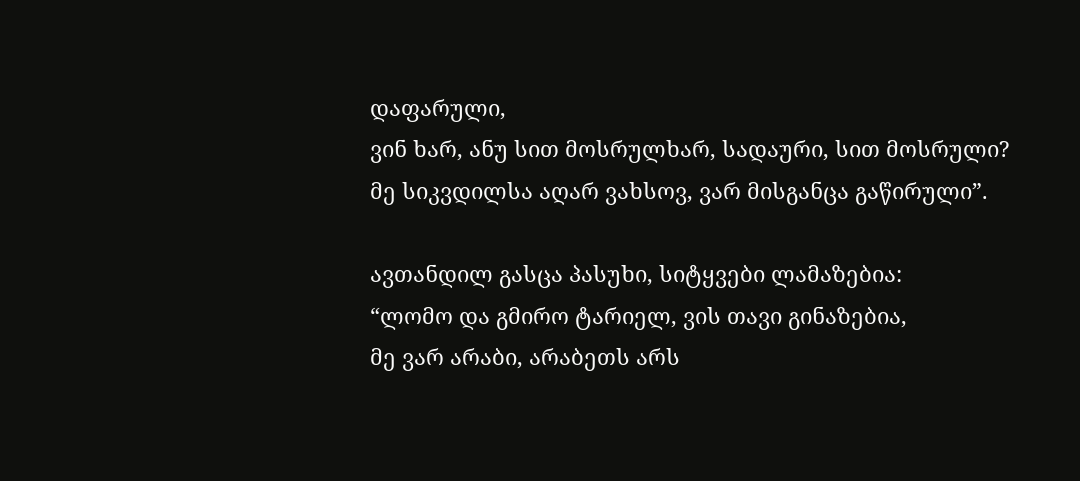დაფარული,
ვინ ხარ, ანუ სით მოსრულხარ, სადაური, სით მოსრული?
მე სიკვდილსა აღარ ვახსოვ, ვარ მისგანცა გაწირული”.

ავთანდილ გასცა პასუხი, სიტყვები ლამაზებია:
“ლომო და გმირო ტარიელ, ვის თავი გინაზებია,
მე ვარ არაბი, არაბეთს არს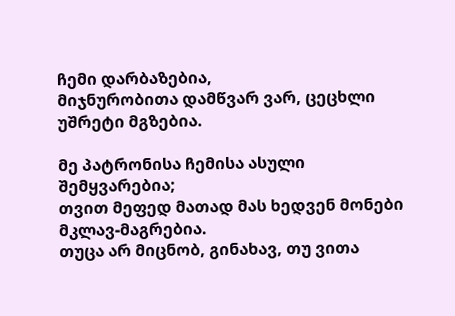ჩემი დარბაზებია,
მიჯნურობითა დამწვარ ვარ, ცეცხლი უშრეტი მგზებია.

მე პატრონისა ჩემისა ასული შემყვარებია;
თვით მეფედ მათად მას ხედვენ მონები მკლავ-მაგრებია.
თუცა არ მიცნობ, გინახავ, თუ ვითა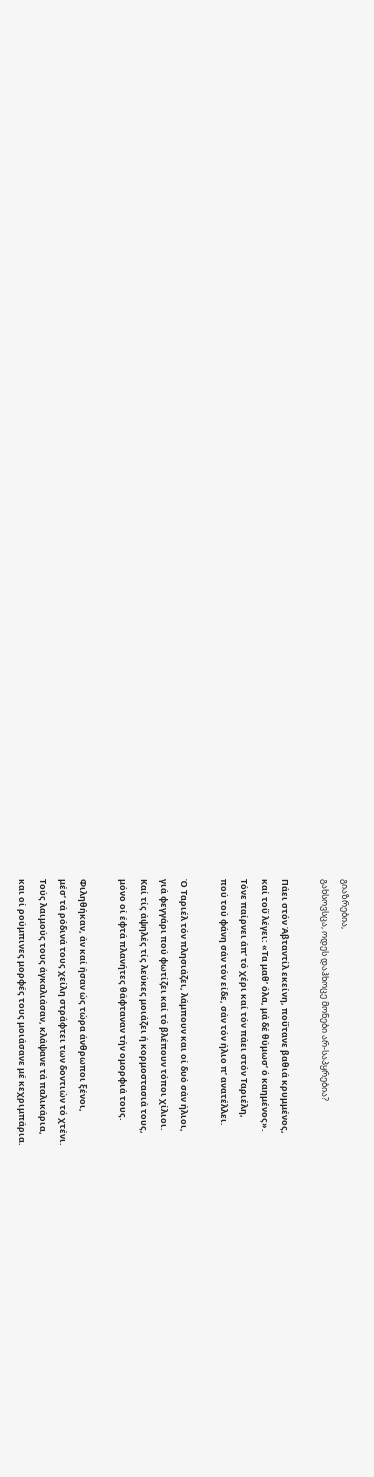გიაზრებია,
გახსოვსცა, ოდეს დაჰხოცე მონები არ-საპყრებია?

Πάει στόν Άβταντίλ εκείνη, ποΰτανε βαθιά κρυμμένος,
καί τοΰ λέγει: «Τα μαθ’ όλα, μά δέ θύμωσ’ ό καημένος».
Τόνε παίρνει άπ’ τό χέρι καί τόν πάει στόν Ταριέλη,
πού τού φάνη σάν τόν είδε, σάν τόν ήλιο π’ ανατέλλει.

Ό Ταριέλ τόν πλησιάζει, λάμπουν και οί δυό σάν ήλιοι,
γιά φεγγάρι πού φωτίζει καί τό βλέπουν τόποι χίλιοι.
Καί τίς άψηλές τίς λεύκες μοιάζει ή κορμοστασιά τους,
μόνο οί έφτά πλανήτες θάφταναν τήν ομορφιά τους.

Φιληθήκαν, άν καί ήσαν ώς τώρα άνθρωποι ξένοι,
μέσ’ τά ρόδινά τους χείλη στράφτει των δοντιών τό χτένι.
Τούς λαιμούς τους άγκαλιάσαν, κλάψανε τά παλικάρια,
και οί ρούμπινες μορφές τους μοιάσανε μέ κεχριμπάρια.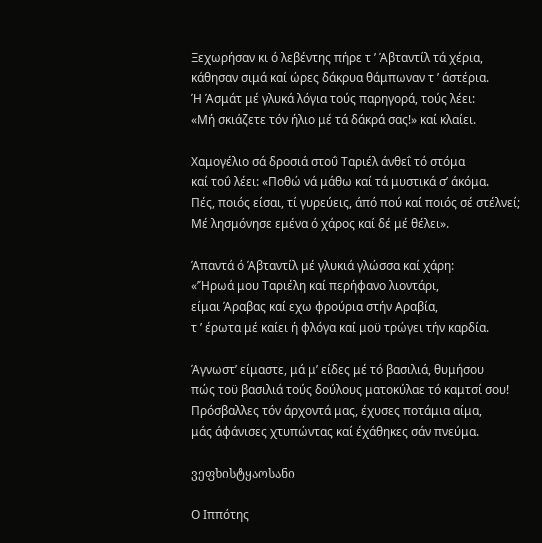Ξεχωρήσαν κι ό λεβέντης πήρε τ ’ Άβταντίλ τά χέρια,
κάθησαν σιμά καί ώρες δάκρυα θάμπωναν τ ’ άστέρια.
Ή Άσμάτ μέ γλυκά λόγια τούς παρηγορά, τούς λέει:
«Μή σκιάζετε τόν ήλιο μέ τά δάκρά σας!» καί κλαίει.

Χαμογέλιο σά δροσιά στοΰ Ταριέλ άνθεΐ τό στόμα
καί τοΰ λέει: «Ποθώ νά μάθω καί τά μυστικά σ’ άκόμα.
Πές, ποιός είσαι, τί γυρεύεις, άπό πού καί ποιός σέ στέλνεί;
Μέ λησμόνησε εμένα ό χάρος καί δέ μέ θέλει».

Άπαντά ό Άβταντίλ μέ γλυκιά γλώσσα καί χάρη:
«’Ήρωά μου Ταριέλη καί περήφανο λιοντάρι,
είμαι Άραβας καί εχω φρούρια στήν Αραβία,
τ ’ έρωτα μέ καίει ή φλόγα καί μοϋ τρώγει τήν καρδία.

Άγνωστ’ είμαστε, μά μ’ είδες μέ τό βασιλιά, θυμήσου
πώς τοϋ βασιλιά τούς δούλους ματοκύλαε τό καμτσί σου!
Πρόσβαλλες τόν άρχοντά μας, έχυσες ποτάμια αίμα,
μάς άφάνισες χτυπώντας καί έχάθηκες σάν πνεύμα.

ვეფხისტყაოსანი

Ο Ιππότης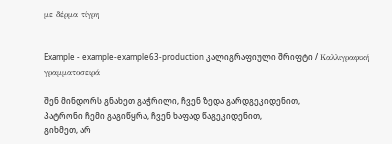με δέρμα τίγρη


Example - example-example63-production კალიგრაფიული შრიფტი / Καλλιγραφική γραμματοσειρά

შენ მინდორს გნახეთ გაჭრილი, ჩვენ ზედა გარდგეკიდენით,
პატრონი ჩემი გაგიწყრა, ჩვენ ხაფად წაგეკიდენით,
გიხმეთ, არ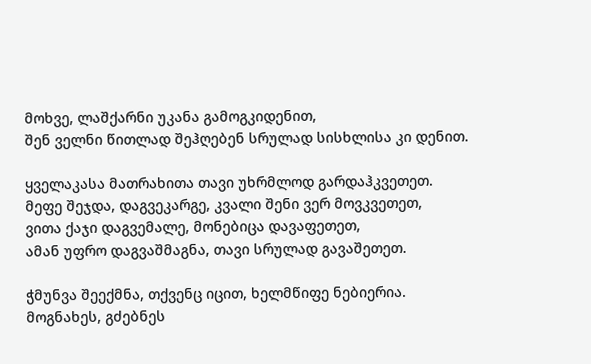მოხვე, ლაშქარნი უკანა გამოგკიდენით,
შენ ველნი წითლად შეჰღებენ სრულად სისხლისა კი დენით.

ყველაკასა მათრახითა თავი უხრმლოდ გარდაჰკვეთეთ.
მეფე შეჯდა, დაგვეკარგე, კვალი შენი ვერ მოვკვეთეთ,
ვითა ქაჯი დაგვემალე, მონებიცა დავაფეთეთ,
ამან უფრო დაგვაშმაგნა, თავი სრულად გავაშეთეთ.

ჭმუნვა შეექმნა, თქვენც იცით, ხელმწიფე ნებიერია.
მოგნახეს, გძებნეს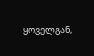ყოველგან,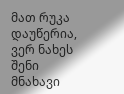მათ რუკა დაუწერია,
ვერ ნახეს შენი მნახავი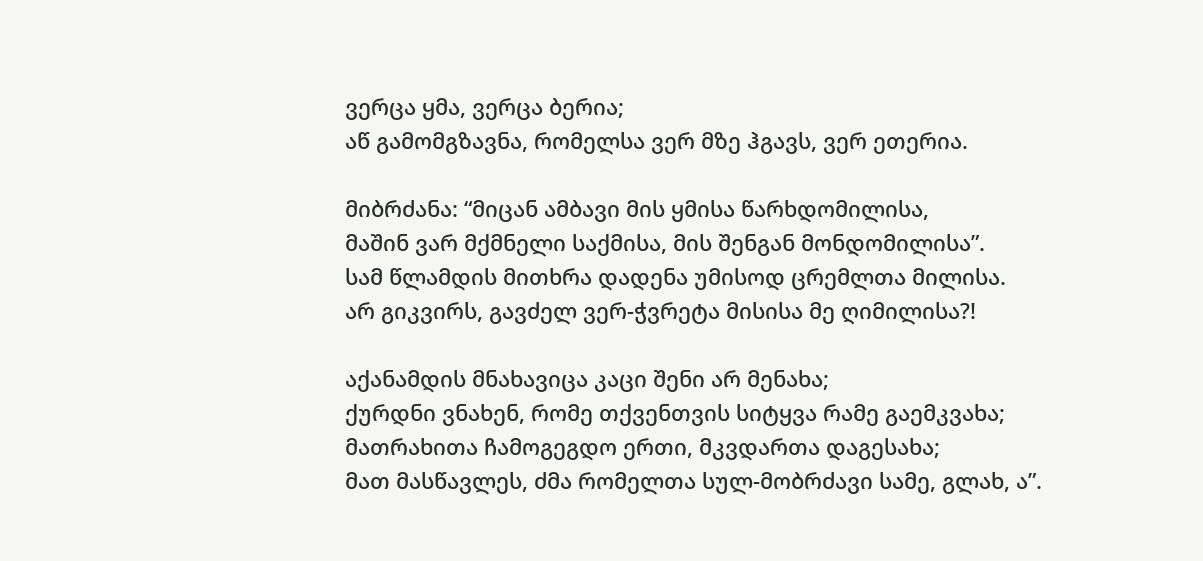ვერცა ყმა, ვერცა ბერია;
აწ გამომგზავნა, რომელსა ვერ მზე ჰგავს, ვერ ეთერია.

მიბრძანა: “მიცან ამბავი მის ყმისა წარხდომილისა,
მაშინ ვარ მქმნელი საქმისა, მის შენგან მონდომილისა”.
სამ წლამდის მითხრა დადენა უმისოდ ცრემლთა მილისა.
არ გიკვირს, გავძელ ვერ-ჭვრეტა მისისა მე ღიმილისა?!

აქანამდის მნახავიცა კაცი შენი არ მენახა;
ქურდნი ვნახენ, რომე თქვენთვის სიტყვა რამე გაემკვახა;
მათრახითა ჩამოგეგდო ერთი, მკვდართა დაგესახა;
მათ მასწავლეს, ძმა რომელთა სულ-მობრძავი სამე, გლახ, ა”.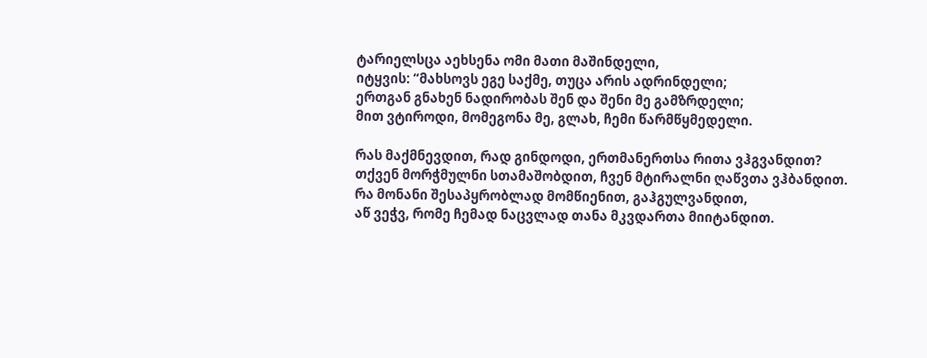ტარიელსცა აეხსენა ომი მათი მაშინდელი,
იტყვის: “მახსოვს ეგე საქმე, თუცა არის ადრინდელი;
ერთგან გნახენ ნადირობას შენ და შენი მე გამზრდელი;
მით ვტიროდი, მომეგონა მე, გლახ, ჩემი წარმწყმედელი.

რას მაქმნევდით, რად გინდოდი, ერთმანერთსა რითა ვჰგვანდით?
თქვენ მორჭმულნი სთამაშობდით, ჩვენ მტირალნი ღაწვთა ვჰბანდით.
რა მონანი შესაპყრობლად მომწიენით, გაჰგულვანდით,
აწ ვეჭვ, რომე ჩემად ნაცვლად თანა მკვდართა მიიტანდით.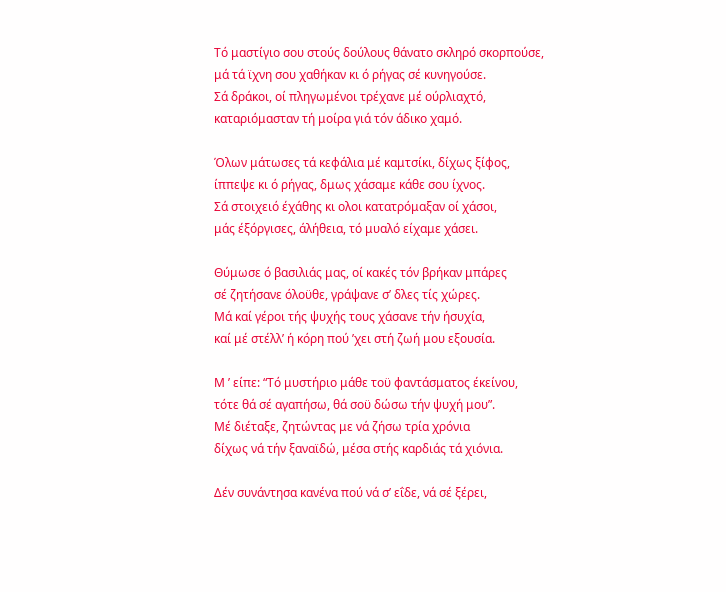Τό μαστίγιο σου στούς δούλους θάνατο σκληρό σκορπούσε,
μά τά ϊχνη σου χαθήκαν κι ό ρήγας σέ κυνηγούσε.
Σά δράκοι, οί πληγωμένοι τρέχανε μέ ούρλιαχτό,
καταριόμασταν τή μοίρα γιά τόν άδικο χαμό.

Όλων μάτωσες τά κεφάλια μέ καμτσίκι, δίχως ξίφος,
ίππεψε κι ό ρήγας, δμως χάσαμε κάθε σου ίχνος.
Σά στοιχειό έχάθης κι ολοι κατατρόμαξαν οί χάσοι,
μάς έξόργισες, άλήθεια, τό μυαλό είχαμε χάσει.

Θύμωσε ό βασιλιάς μας, οί κακές τόν βρήκαν μπάρες
σέ ζητήσανε όλοϋθε, γράψανε σ’ δλες τίς χώρες.
Μά καί γέροι τής ψυχής τους χάσανε τήν ήσυχία,
καί μέ στέλλ’ ή κόρη πού ’χει στή ζωή μου εξουσία.

Μ ’ είπε: “Τό μυστήριο μάθε τοϋ φαντάσματος έκείνου,
τότε θά σέ αγαπήσω, θά σοϋ δώσω τήν ψυχή μου”.
Μέ διέταξε, ζητώντας με νά ζήσω τρία χρόνια
δίχως νά τήν ξαναϊδώ, μέσα στής καρδιάς τά χιόνια.

Δέν συνάντησα κανένα πού νά σ’ εΐδε, νά σέ ξέρει,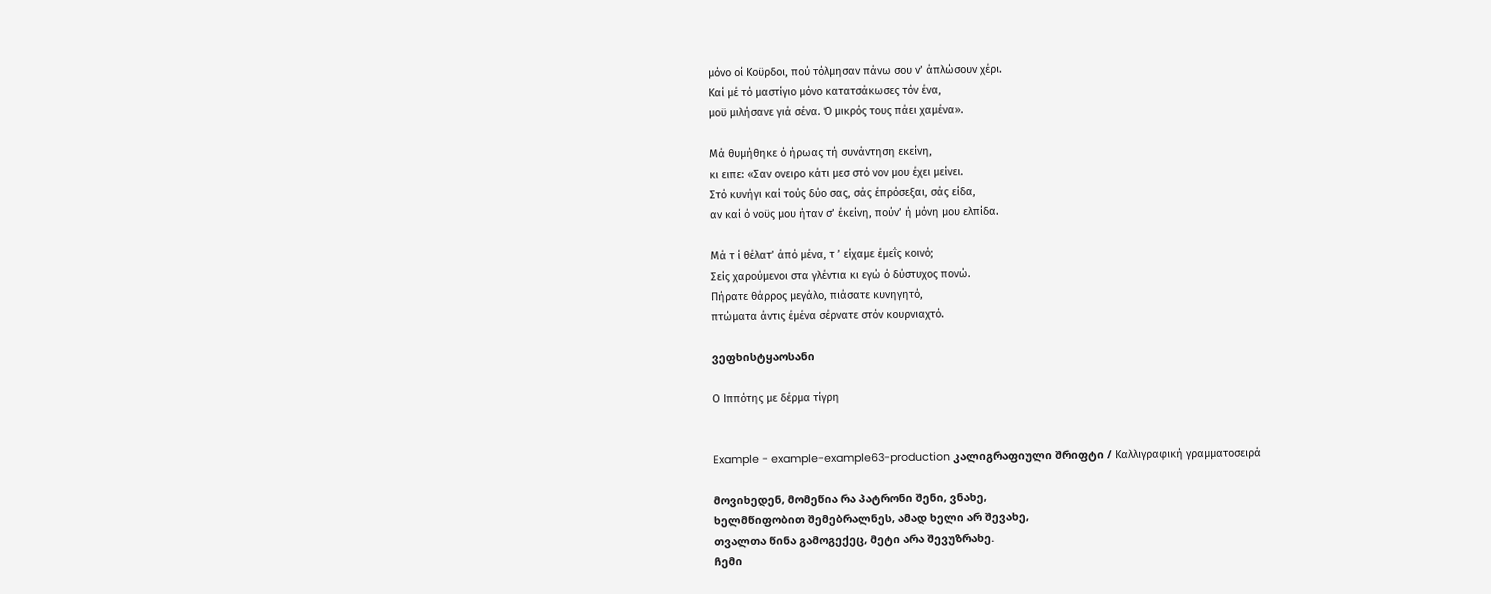μόνο οί Κοϋρδοι, πού τόλμησαν πάνω σου ν’ άπλώσουν χέρι.
Καί μέ τό μαστίγιο μόνο κατατσάκωσες τόν ένα,
μοϋ μιλήσανε γιά σένα. Ό μικρός τους πάει χαμένα».

Μά θυμήθηκε ό ήρωας τή συνάντηση εκείνη,
κι ειπε: «Σαν ονειρο κάτι μεσ στό νον μου έχει μείνει.
Στό κυνήγι καί τούς δύο σας, σάς έπρόσεξαι, σάς είδα,
αν καί ό νοϋς μου ήταν σ’ έκείνη, πούν’ ή μόνη μου ελπίδα.

Μά τ ί θέλατ’ άπό μένα, τ ’ είχαμε έμεΐς κοινό;
Σείς χαρούμενοι στα γλέντια κι εγώ ό δύστυχος πονώ.
Πήρατε θάρρος μεγάλο, πιάσατε κυνηγητό,
πτώματα άντις έμένα σέρνατε στόν κουρνιαχτό.

ვეფხისტყაოსანი

Ο Ιππότης με δέρμα τίγρη


Example - example-example63-production კალიგრაფიული შრიფტი / Καλλιγραφική γραμματοσειρά

მოვიხედენ, მომეწია რა პატრონი შენი, ვნახე,
ხელმწიფობით შემებრალნეს, ამად ხელი არ შევახე,
თვალთა წინა გამოგექეც, მეტი არა შევუზრახე.
ჩემი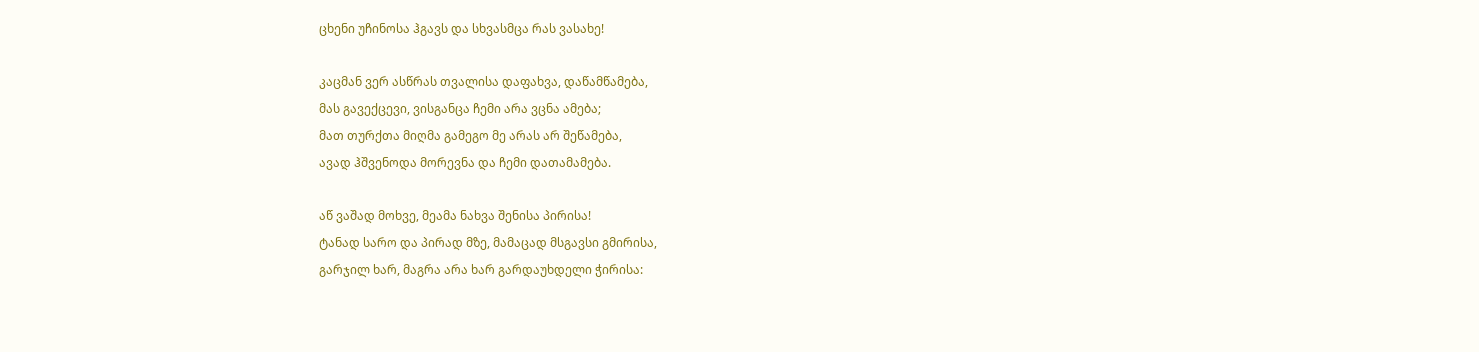ცხენი უჩინოსა ჰგავს და სხვასმცა რას ვასახე!

კაცმან ვერ ასწრას თვალისა დაფახვა, დაწამწამება,
მას გავექცევი, ვისგანცა ჩემი არა ვცნა ამება;
მათ თურქთა მიღმა გამეგო მე არას არ შეწამება,
ავად ჰშვენოდა მორევნა და ჩემი დათამამება.

აწ ვაშად მოხვე, მეამა ნახვა შენისა პირისა!
ტანად სარო და პირად მზე, მამაცად მსგავსი გმირისა,
გარჯილ ხარ, მაგრა არა ხარ გარდაუხდელი ჭირისა: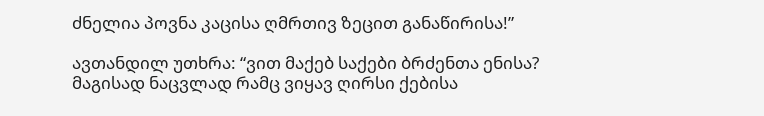ძნელია პოვნა კაცისა ღმრთივ ზეცით განაწირისა!”

ავთანდილ უთხრა: “ვით მაქებ საქები ბრძენთა ენისა?
მაგისად ნაცვლად რამც ვიყავ ღირსი ქებისა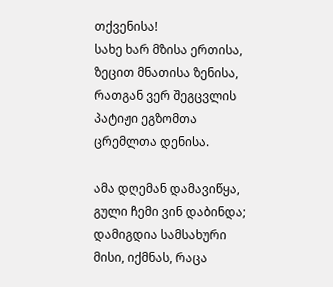თქვენისა!
სახე ხარ მზისა ერთისა, ზეცით მნათისა ზენისა,
რათგან ვერ შეგცვლის პატიჟი ეგზომთა ცრემლთა დენისა.

ამა დღემან დამავიწყა, გული ჩემი ვინ დაბინდა;
დამიგდია სამსახური მისი, იქმნას, რაცა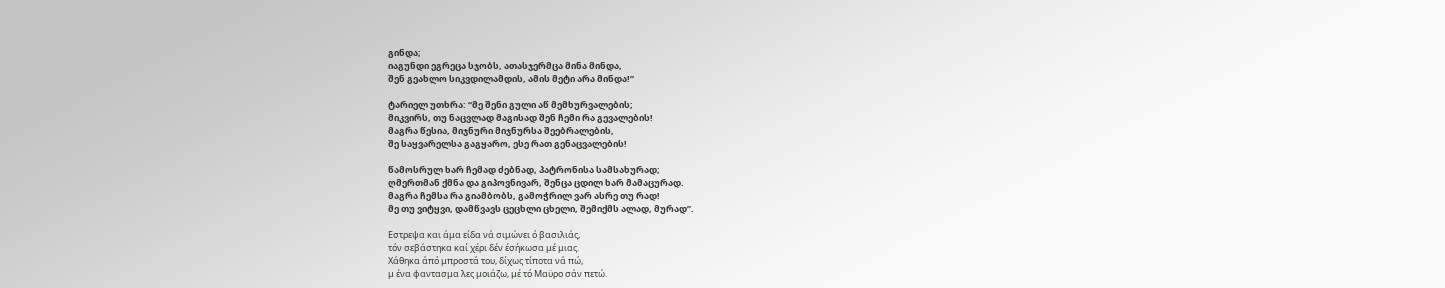გინდა;
იაგუნდი ეგრეცა სჯობს, ათასჯერმცა მინა მინდა,
შენ გეახლო სიკვდილამდის, ამის მეტი არა მინდა!”

ტარიელ უთხრა: “მე შენი გული აწ მემხურვალების;
მიკვირს, თუ ნაცვლად მაგისად შენ ჩემი რა გევალების!
მაგრა წესია, მიჯნური მიჯნურსა შეებრალების,
შე საყვარელსა გაგყარო, ესე რათ გენაცვალების!

წამოსრულ ხარ ჩემად ძებნად, პატრონისა სამსახურად;
ღმერთმან ქმნა და გიპოვნივარ, შენცა ცდილ ხარ მამაცურად.
მაგრა ჩემსა რა გიამბობს, გამოჭრილ ვარ ასრე თუ რად!
მე თუ ვიტყვი, დამწვავს ცეცხლი ცხელი, შემიქმს ალად, მურად”.

Εστρεψα και άμα είδα νά σιμώνει ό βασιλιάς,
τόν σεβάστηκα καί χέρι δέν έσήκωσα μέ μιας.
Χάθηκα άπό μπροστά του, δίχως τίποτα νά πώ,
μ ένα φαντασμα λες μοιάζω, μέ τό Μαϋρο σάν πετώ.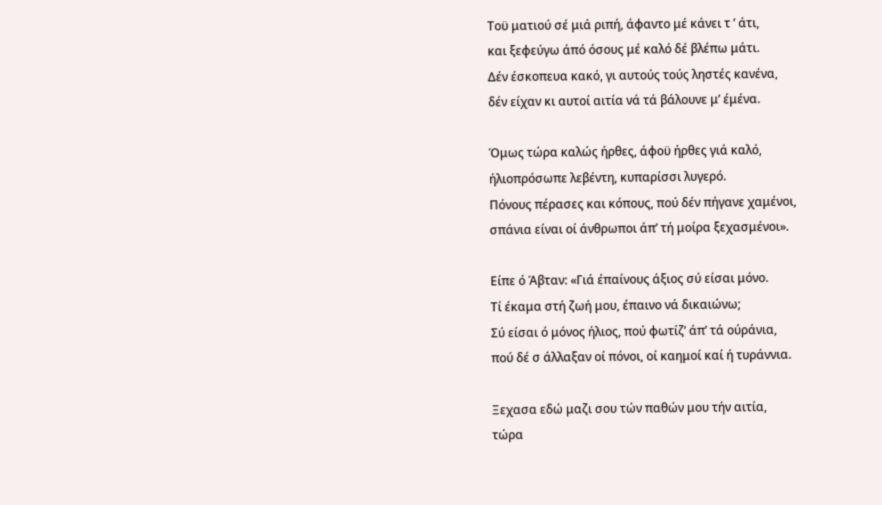Τοϋ ματιού σέ μιά ριπή, άφαντο μέ κάνει τ ’ άτι,
και ξεφεύγω άπό όσους μέ καλό δέ βλέπω μάτι.
Δέν έσκοπευα κακό, γι αυτούς τούς ληστές κανένα,
δέν είχαν κι αυτοί αιτία νά τά βάλουνε μ’ έμένα.

Όμως τώρα καλώς ήρθες, άφοϋ ήρθες γιά καλό,
ήλιοπρόσωπε λεβέντη, κυπαρίσσι λυγερό.
Πόνους πέρασες και κόπους, πού δέν πήγανε χαμένοι,
σπάνια είναι οί άνθρωποι άπ’ τή μοίρα ξεχασμένοι».

Είπε ό Άβταν: «Γιά έπαίνους άξιος σύ είσαι μόνο.
Τί έκαμα στή ζωή μου, έπαινο νά δικαιώνω;
Σύ είσαι ό μόνος ήλιος, πού φωτίζ’ άπ’ τά ούράνια,
πού δέ σ άλλαξαν οί πόνοι, οί καημοί καί ή τυράννια.

Ξεχασα εδώ μαζι σου τών παθών μου τήν αιτία,
τώρα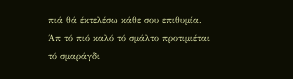πιά θά έκτελέσω κάθε σου επιθυμία.
Άπ τό πιό καλό τό σμάλτο προτιμιέται τό σμαράγδι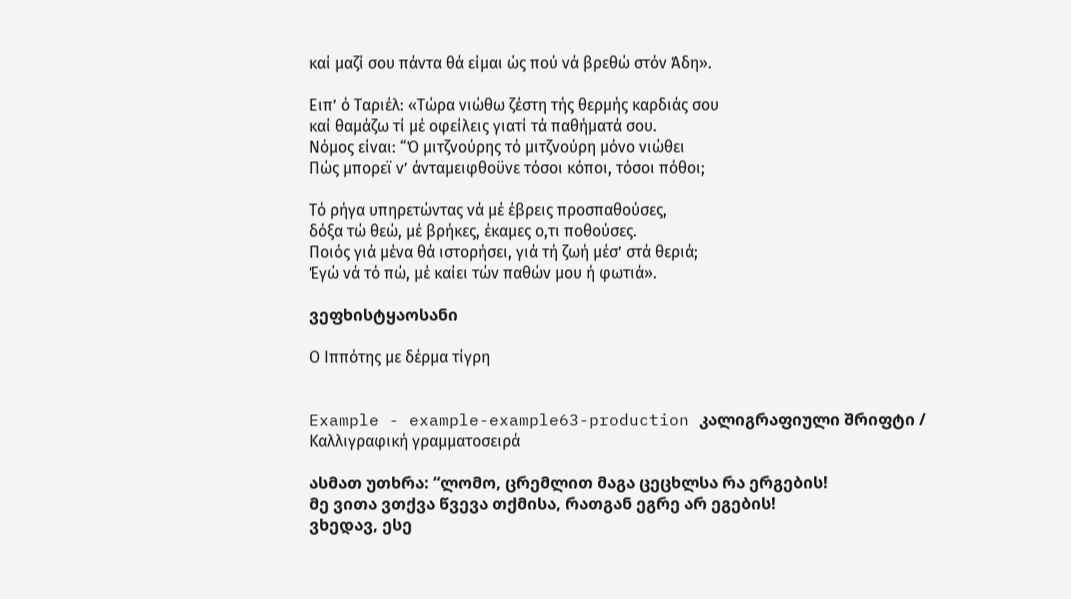καί μαζί σου πάντα θά είμαι ώς πού νά βρεθώ στόν Άδη».

Ειπ’ ό Ταριέλ: «Τώρα νιώθω ζέστη τής θερμής καρδιάς σου
καί θαμάζω τί μέ οφείλεις γιατί τά παθήματά σου.
Νόμος είναι: “Ό μιτζνούρης τό μιτζνούρη μόνο νιώθει
Πώς μπορεϊ ν’ άνταμειφθοϋνε τόσοι κόποι, τόσοι πόθοι;

Τό ρήγα υπηρετώντας νά μέ έβρεις προσπαθούσες,
δόξα τώ θεώ, μέ βρήκες, έκαμες ο,τι ποθούσες.
Ποιός γιά μένα θά ιστορήσει, γιά τή ζωή μέσ’ στά θεριά;
Έγώ νά τό πώ, μέ καίει τών παθών μου ή φωτιά».

ვეფხისტყაოსანი

Ο Ιππότης με δέρμα τίγρη


Example - example-example63-production კალიგრაფიული შრიფტი / Καλλιγραφική γραμματοσειρά

ასმათ უთხრა: “ლომო, ცრემლით მაგა ცეცხლსა რა ერგების!
მე ვითა ვთქვა წვევა თქმისა, რათგან ეგრე არ ეგების!
ვხედავ, ესე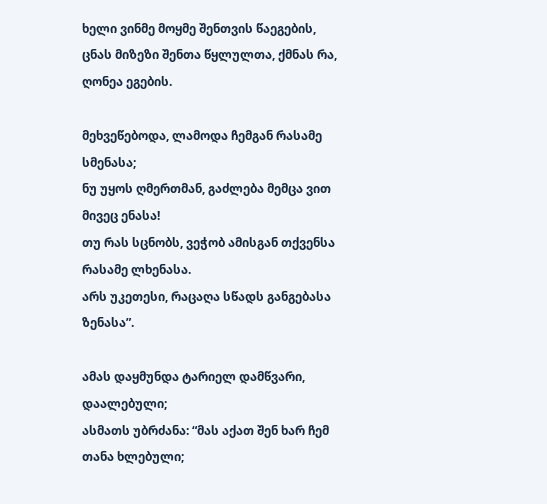ხელი ვინმე მოყმე შენთვის წაეგების,
ცნას მიზეზი შენთა წყლულთა, ქმნას რა, ღონეა ეგების.

მეხვეწებოდა, ლამოდა ჩემგან რასამე სმენასა;
ნუ უყოს ღმერთმან, გაძლება მემცა ვით მივეც ენასა!
თუ რას სცნობს, ვეჭობ ამისგან თქვენსა რასამე ლხენასა.
არს უკეთესი, რაცაღა სწადს განგებასა ზენასა”.

ამას დაყმუნდა ტარიელ დამწვარი, დაალებული;
ასმათს უბრძანა: “მას აქათ შენ ხარ ჩემ თანა ხლებული;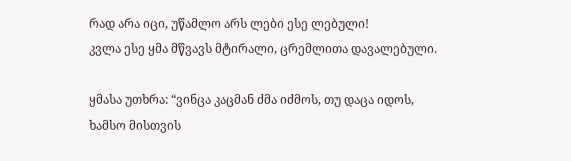რად არა იცი, უწამლო არს ლები ესე ლებული!
კვლა ესე ყმა მწვავს მტირალი, ცრემლითა დავალებული.

ყმასა უთხრა: “ვინცა კაცმან ძმა იძმოს, თუ დაცა იდოს,
ხამსო მისთვის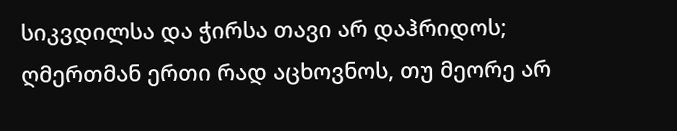სიკვდილსა და ჭირსა თავი არ დაჰრიდოს;
ღმერთმან ერთი რად აცხოვნოს, თუ მეორე არ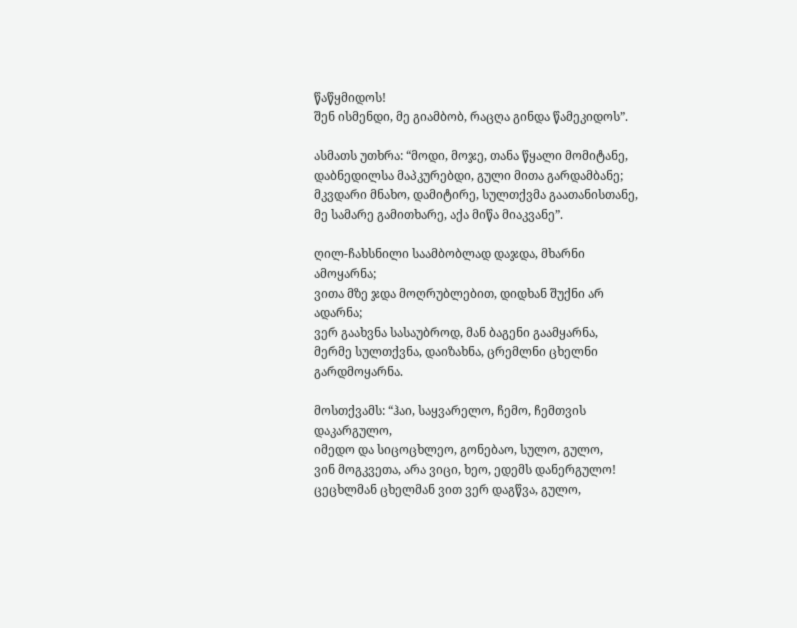წაწყმიდოს!
შენ ისმენდი, მე გიამბობ, რაცღა გინდა წამეკიდოს”.

ასმათს უთხრა: “მოდი, მოჯე, თანა წყალი მომიტანე,
დაბნედილსა მაპკურებდი, გული მითა გარდამბანე;
მკვდარი მნახო, დამიტირე, სულთქვმა გაათანისთანე,
მე სამარე გამითხარე, აქა მიწა მიაკვანე”.

ღილ-ჩახსნილი საამბობლად დაჯდა, მხარნი ამოყარნა;
ვითა მზე ჯდა მოღრუბლებით, დიდხან შუქნი არ ადარნა;
ვერ გაახვნა სასაუბროდ, მან ბაგენი გაამყარნა,
მერმე სულთქვნა, დაიზახნა, ცრემლნი ცხელნი გარდმოყარნა.

მოსთქვამს: “ჰაი, საყვარელო, ჩემო, ჩემთვის დაკარგულო,
იმედო და სიცოცხლეო, გონებაო, სულო, გულო,
ვინ მოგკვეთა, არა ვიცი, ხეო, ედემს დანერგულო!
ცეცხლმან ცხელმან ვით ვერ დაგწვა, გულო,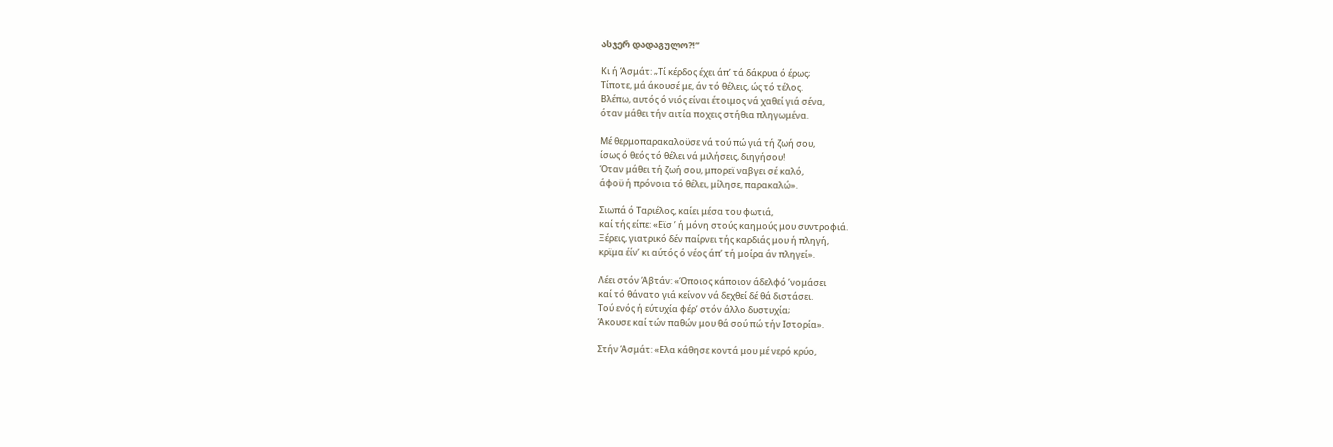ასჯერ დადაგულო?!”

Κι ή Άσμάτ: „Τί κέρδος έχει άπ’ τά δάκρυα ό έρως;
Τίποτε, μά άκουσέ με, άν τό θέλεις, ώς τό τέλος.
Βλέπω, αυτός ό νιός είναι έτοιμος νά χαθεί γιά σένα,
όταν μάθει τήν αιτία ποχεις στήθια πληγωμένα.

Μέ θερμοπαρακαλοϋσε νά τού πώ γιά τή ζωή σου,
ίσως ό θεός τό θέλει νά μιλήσεις, διηγήσου!
Όταν μάθει τή ζωή σου, μπορεϊ ναβγει σέ καλό,
άφοϋ ή πρόνοια τό θέλει, μίλησε, παρακαλώ».

Σιωπά ό Ταριέλος, καίει μέσα του φωτιά,
καί τής είπε: «Εϊσ ’ ή μόνη στούς καημούς μου συντροφιά.
Ξέρεις, γιατρικό δέν παίρνει τής καρδιάς μου ή πληγή,
κρϊμα έίν’ κι αύτός ό νέος άπ’ τή μοίρα άν πληγεί».

Λέει στόν Άβτάν: «Όποιος κάποιον άδελφό ’νομάσει
καί τό θάνατο γιά κείνον νά δεχθεί δέ θά διστάσει.
Τού ενός ή εύτυχία φέρ’ στόν άλλο δυστυχία;
Άκουσε καί τών παθών μου θά σού πώ τήν Ιστορία».

Στήν Άσμάτ: «Ελα κάθησε κοντά μου μέ νερό κρύο,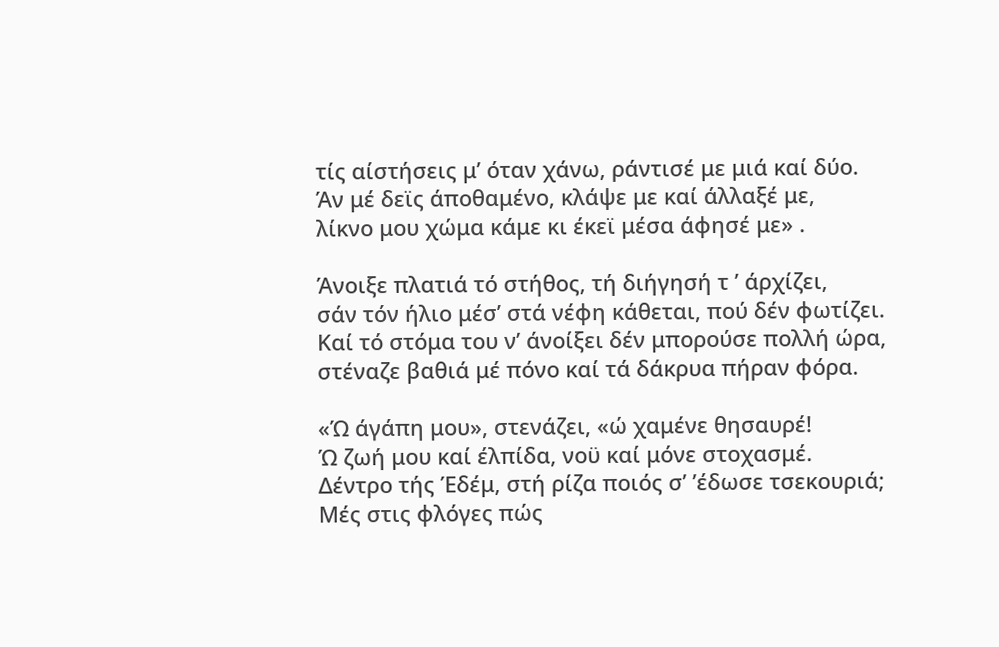τίς αίστήσεις μ’ όταν χάνω, ράντισέ με μιά καί δύο.
Άν μέ δεϊς άποθαμένο, κλάψε με καί άλλαξέ με,
λίκνο μου χώμα κάμε κι έκεϊ μέσα άφησέ με» .

Άνοιξε πλατιά τό στήθος, τή διήγησή τ ’ άρχίζει,
σάν τόν ήλιο μέσ’ στά νέφη κάθεται, πού δέν φωτίζει.
Καί τό στόμα του ν’ άνοίξει δέν μπορούσε πολλή ώρα,
στέναζε βαθιά μέ πόνο καί τά δάκρυα πήραν φόρα.

«Ώ άγάπη μου», στενάζει, «ώ χαμένε θησαυρέ!
Ώ ζωή μου καί έλπίδα, νοϋ καί μόνε στοχασμέ.
Δέντρο τής Έδέμ, στή ρίζα ποιός σ’ ’έδωσε τσεκουριά;
Μές στις φλόγες πώς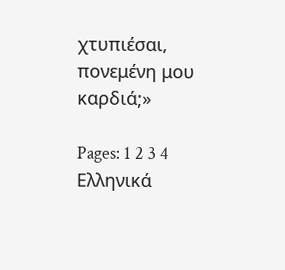χτυπιέσαι, πονεμένη μου καρδιά;»

Pages: 1 2 3 4
Ελληνικά